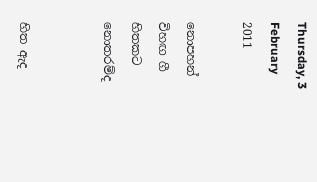Thursday, 3 February 2011

නොපහන් විහඟ ගී හිතකට නොතරම්ද


හිත ඇද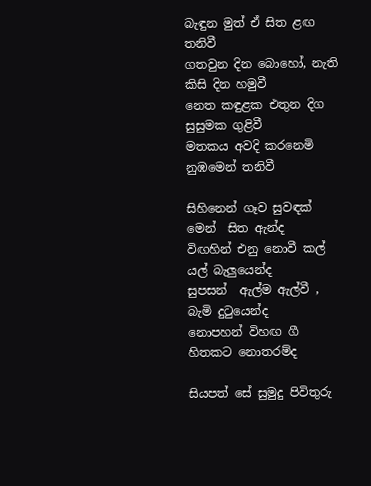බැඳුන මුත් ඒ සිත ළඟ තනිවී
ගතවුන දින බොහෝ, නැති කිසි දින හමුවී
නෙත කඳුළක එතුන දිග සුසුමක ගුළිවී
මතකය අවදි කරනෙමි නුඹමෙන් තනිවී

සිහිනෙන් ගෑව සුවඳක් මෙන්  සිත ඇන්ද
විඟහින් එනු නොවී කල් යල් බැලුයෙන්ද
සුපසන්  ඇල්ම ඇල්වී , බැමි දු‍ටුයෙන්ද
නොපහන් විහඟ ගී හිතකට නොතරම්ද

සියපත් සේ සුමුදු පිවිතුරු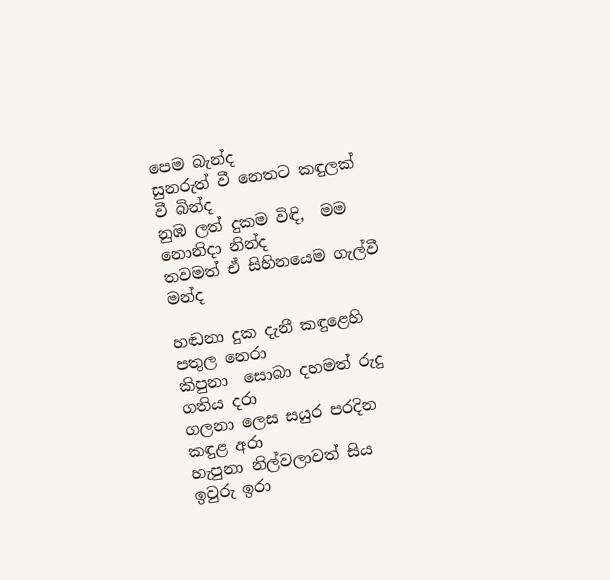පෙම බැන්ද
සුනරුත් වී නෙතට කඳුලක් වී බින්ද
නුඹ ලත් දුකම විඳි,  මම නොනිදා නින්ද
තවමත් ඒ සිහිනයෙම ගැල්වී මන්ද

හඬනා දුක දැනී කඳුළෙහි  පතුල නෙරා
කිපුනා  සොබා දහමත් රුදු ගතිය දරා
ගලනා ලෙස සයුර පරදින කඳුළ අරා
හැපුනා නිල්වලාවත් සිය ඉවුරු ඉරා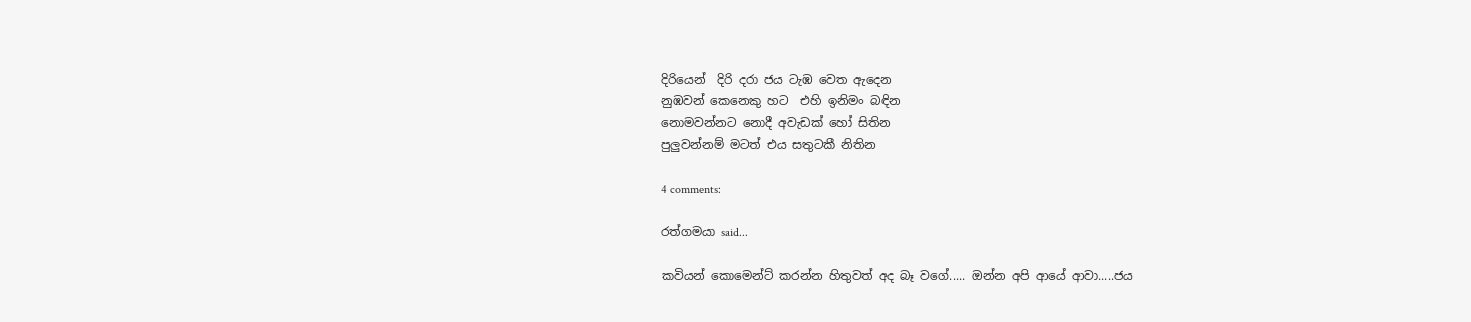දිරියෙන්  දිරි දරා ජය ටැඹ වෙත ඇදෙන
නුඹවන් කෙනෙකු හට  එහි ඉනිමං බඳින
නොමවන්නට නොදී අවැඩක් හෝ සිතින
පුලුවන්නම් මටත් එය සතුටකී නිතින

4 comments:

රත්ගමයා said...

කවියන් කොමෙන්ට් කරන්න හිතුවත් අද බෑ වගේ..... ඔන්න අපි ආයේ ආවා.....ජය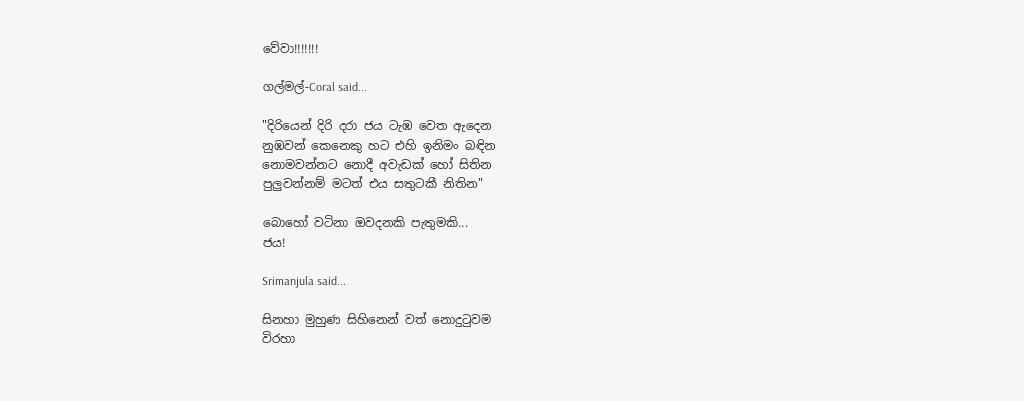වේවා!!!!!!!

ගල්මල්-Coral said...

"දිරියෙන් දිරි දරා ජය ටැඹ වෙත ඇදෙන
නුඹවන් කෙනෙකු හට එහි ඉනිමං බඳින
නොමවන්නට නොදී අවැඩක් හෝ සිතින
පුලුවන්නම් මටත් එය සතුටකී නිතින"

බොහෝ වටිනා ඔවදනකි පැතුමකි...
ජය!

Srimanjula said...

සිනහා මුහුණ සිහිනෙන් වත් නොදුටුවම
විරහා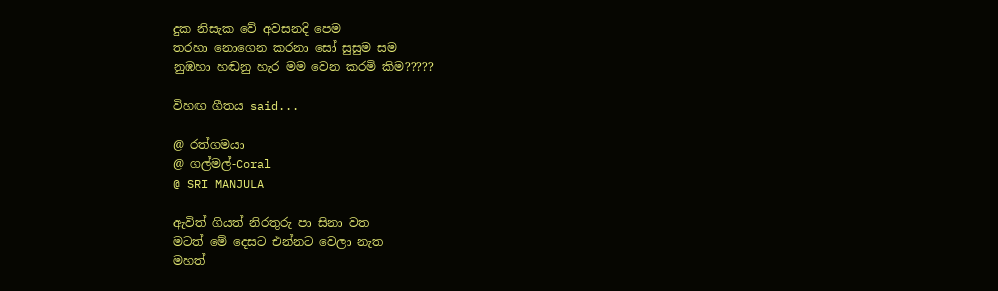දුක නිසැක වේ අවසනදි පෙම
තරහා නොගෙන කරනා සෝ සුසුම සම
නුඹහා හඬනු හැර මම වෙන කරමි කිම?????

විහඟ ගීතය said...

@ රත්ගමයා
@ ගල්මල්-Coral
@ SRI MANJULA

ඇවිත් ගියත් නිරතුරු පා සිනා වත
මටත් මේ දෙසට එන්නට වෙලා නැත
මහත්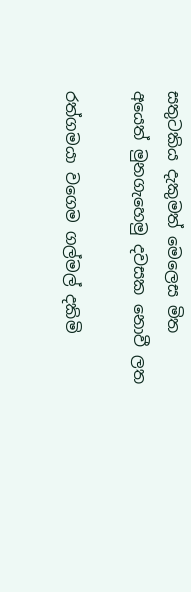සතුටකිය දැකුමත් මෙලෙස මිත
අයෙත් මුනගැහෙමු දවසක නොවී ලත

රත්ගමයා වගෙම ගල්මල් දකිමි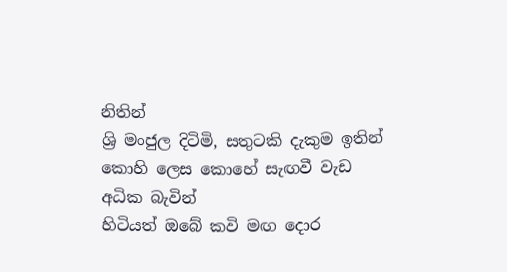නිතින්
ශ්‍රි මංජුල දිටිමි, සතුටකි දැකුම ඉතින්
කොහි ලෙස කොහේ සැඟවී වැඩ අධික බැවින්
හිටියත් ඔබේ කවි මඟ දොර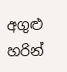අගුළු හරින්